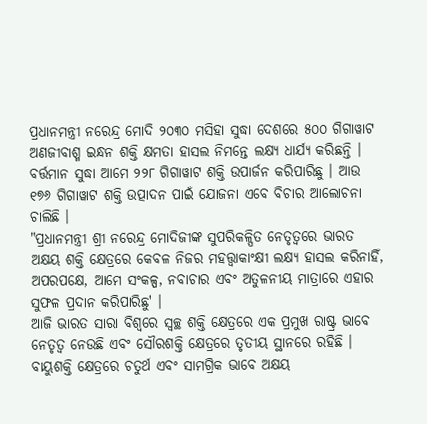ପ୍ରଧାନମନ୍ତ୍ରୀ ନରେନ୍ଦ୍ର ମୋଦି ୨୦୩୦ ମସିହା ସୁଦ୍ଧା ଦେଶରେ ୫୦୦ ଗିଗାୱାଟ ଅଣଜୀବାଶ୍ମ ଇନ୍ଧନ ଶକ୍ତି କ୍ଷମତା ହାସଲ ନିମନ୍ତେ ଲକ୍ଷ୍ୟ ଧାର୍ଯ୍ୟ କରିଛନ୍ତି । ବର୍ତ୍ତମାନ ସୁଦ୍ଧା ଆମେ ୨୨୮ ଗିଗାୱାଟ ଶକ୍ତି ଉପାର୍ଜନ କରିପାରିଛୁ । ଆଉ ୧୭୬ ଗିଗାୱାଟ ଶକ୍ତି ଉତ୍ପାଦନ ପାଇଁ ଯୋଜନା ଏବେ ବିଚାର ଆଲୋଚନା ଚାଲିଛି ।
"ପ୍ରଧାନମନ୍ତ୍ରୀ ଶ୍ରୀ ନରେନ୍ଦ୍ର ମୋଦିଜୀଙ୍କ ସୁପରିକଳ୍ପିତ ନେତୃତ୍ୱରେ ଭାରତ ଅକ୍ଷୟ ଶକ୍ତି କ୍ଷେତ୍ରରେ କେବଳ ନିଜର ମହତ୍ତ୍ୱାକାଂକ୍ଷୀ ଲକ୍ଷ୍ୟ ହାସଲ କରିନାହିଁ, ଅପରପକ୍ଷେ, ଆମେ ସଂକଳ୍ପ, ନବାଚାର ଏବଂ ଅତୁଳନୀୟ ମାତ୍ରାରେ ଏହାର ସୁଫଳ ପ୍ରଦାନ କରିପାରିଛୁ' ।
ଆଜି ଭାରତ ସାରା ବିଶ୍ୱରେ ସ୍ୱଚ୍ଛ ଶକ୍ତି କ୍ଷେତ୍ରରେ ଏକ ପ୍ରମୁଖ ରାଷ୍ଟ୍ର ଭାବେ ନେତୃତ୍ୱ ନେଉଛି ଏବଂ ସୌରଶକ୍ତି କ୍ଷେତ୍ରରେ ତୃତୀୟ ସ୍ଥାନରେ ରହିଛି । ବାୟୁଶକ୍ତି କ୍ଷେତ୍ରରେ ଚତୁର୍ଥ ଏବଂ ସାମଗ୍ରିକ ଭାବେ ଅକ୍ଷୟ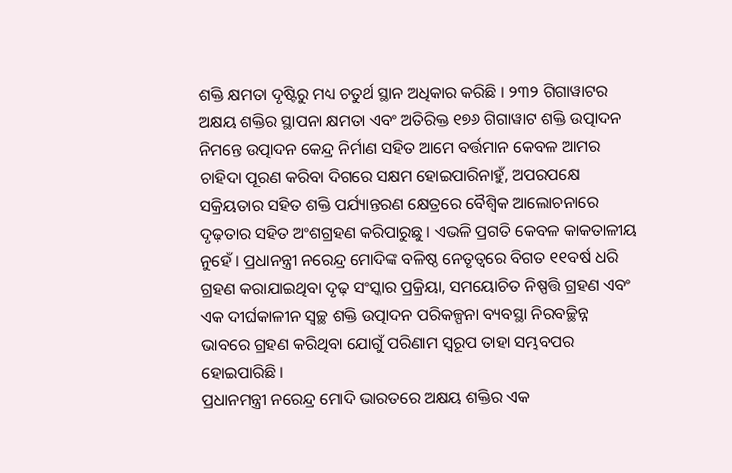ଶକ୍ତି କ୍ଷମତା ଦୃଷ୍ଟିରୁ ମଧ୍ୟ ଚତୁର୍ଥ ସ୍ଥାନ ଅଧିକାର କରିଛି । ୨୩୨ ଗିଗାୱାଟର ଅକ୍ଷୟ ଶକ୍ତିର ସ୍ଥାପନା କ୍ଷମତା ଏବଂ ଅତିରିକ୍ତ ୧୭୬ ଗିଗାୱାଟ ଶକ୍ତି ଉତ୍ପାଦନ ନିମନ୍ତେ ଉତ୍ପାଦନ କେନ୍ଦ୍ର ନିର୍ମାଣ ସହିତ ଆମେ ବର୍ତ୍ତମାନ କେବଳ ଆମର ଚାହିଦା ପୂରଣ କରିବା ଦିଗରେ ସକ୍ଷମ ହୋଇପାରିନାହୁଁ, ଅପରପକ୍ଷେ ସକ୍ରିୟତାର ସହିତ ଶକ୍ତି ପର୍ଯ୍ୟାନ୍ତରଣ କ୍ଷେତ୍ରରେ ବୈଶ୍ୱିକ ଆଲୋଚନାରେ ଦୃଢ଼ତାର ସହିତ ଅଂଶଗ୍ରହଣ କରିପାରୁଛୁ । ଏଭଳି ପ୍ରଗତି କେବଳ କାକତାଳୀୟ ନୁହେଁ । ପ୍ରଧାନନ୍ତ୍ରୀ ନରେନ୍ଦ୍ର ମୋଦିଙ୍କ ବଳିଷ୍ଠ ନେତୃତ୍ୱରେ ବିଗତ ୧୧ବର୍ଷ ଧରି ଗ୍ରହଣ କରାଯାଇଥିବା ଦୃଢ଼ ସଂସ୍କାର ପ୍ରକ୍ରିୟା, ସମୟୋଚିତ ନିଷ୍ପତ୍ତି ଗ୍ରହଣ ଏବଂ ଏକ ଦୀର୍ଘକାଳୀନ ସ୍ୱଚ୍ଛ ଶକ୍ତି ଉତ୍ପାଦନ ପରିକଳ୍ପନା ବ୍ୟବସ୍ଥା ନିରବଚ୍ଛିନ୍ନ ଭାବରେ ଗ୍ରହଣ କରିଥିବା ଯୋଗୁଁ ପରିଣାମ ସ୍ୱରୂପ ତାହା ସମ୍ଭବପର ହୋଇପାରିଛି ।
ପ୍ରଧାନମନ୍ତ୍ରୀ ନରେନ୍ଦ୍ର ମୋଦି ଭାରତରେ ଅକ୍ଷୟ ଶକ୍ତିର ଏକ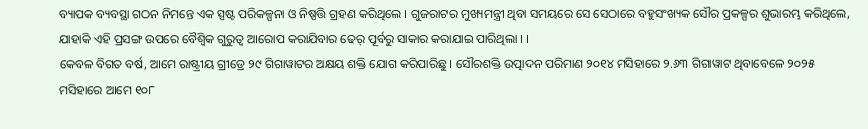ବ୍ୟାପକ ବ୍ୟବସ୍ଥା ଗଠନ ନିମନ୍ତେ ଏକ ସ୍ପଷ୍ଟ ପରିକଳ୍ପନା ଓ ନିଷ୍ପତ୍ତି ଗ୍ରହଣ କରିଥିଲେ । ଗୁଜରାଟର ମୁଖ୍ୟମନ୍ତ୍ରୀ ଥିବା ସମୟରେ ସେ ସେଠାରେ ବହୁସଂଖ୍ୟକ ସୌର ପ୍ରକଳ୍ପର ଶୁଭାରମ୍ଭ କରିଥିଲେ, ଯାହାକି ଏହି ପ୍ରସଙ୍ଗ ଉପରେ ବୈଶ୍ୱିକ ଗୁରୁତ୍ୱ ଆରୋପ କରାଯିବାର ଢେର୍ ପୂର୍ବରୁ ସାକାର କରାଯାଇ ପାରିଥିଲା । ।
କେବଳ ବିଗତ ବର୍ଷ, ଆମେ ରାଷ୍ଟ୍ରୀୟ ଗ୍ରୀଡ୍ରେ ୨୯ ଗିଗାୱାଟର ଅକ୍ଷୟ ଶକ୍ତି ଯୋଗ କରିପାରିଛୁ । ସୌରଶକ୍ତି ଉତ୍ପାଦନ ପରିମାଣ ୨୦୧୪ ମସିହାରେ ୨.୬୩ ଗିଗାୱାଟ ଥିବାବେଳେ ୨୦୨୫ ମସିହାରେ ଆମେ ୧୦୮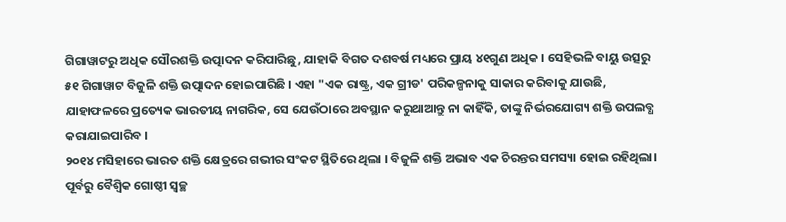ଗିଗାୱାଟରୁ ଅଧିକ ସୌରଶକ୍ତି ଉତ୍ପାଦନ କରିପାରିଛୁ, ଯାହାକି ବିଗତ ଦଶବର୍ଷ ମଧ୍ୟରେ ପ୍ରାୟ ୪୧ଗୁଣ ଅଧିକ । ସେହିଭଳି ବାୟୁ ଉତ୍ସରୁ ୫୧ ଗିଗାୱାଟ ବିଜୁଳି ଶକ୍ତି ଉତ୍ପାଦନ ହୋଇପାରିଛି । ଏହା "ଏକ ରାଷ୍ଟ୍ର, ଏକ ଗ୍ରୀଡ' ପରିକଳ୍ପନାକୁ ସାକାର କରିବାକୁ ଯାଉଛି, ଯାହାଫଳରେ ପ୍ରତ୍ୟେକ ଭାରତୀୟ ନାଗରିକ, ସେ ଯେଉଁଠାରେ ଅବସ୍ଥାନ କରୁଥାଆନ୍ତୁ ନା କାହିଁକି, ତାଙ୍କୁ ନିର୍ଭରଯୋଗ୍ୟ ଶକ୍ତି ଉପଲବ୍ଧ କରାଯାଇପାରିବ ।
୨୦୧୪ ମସିହାରେ ଭାରତ ଶକ୍ତି କ୍ଷେତ୍ରରେ ଗଭୀର ସଂକଟ ସ୍ଥିତିରେ ଥିଲା । ବିଜୁଳି ଶକ୍ତି ଅଭାବ ଏକ ଚିରନ୍ତର ସମସ୍ୟା ହୋଇ ରହିଥିଲା। ପୂର୍ବରୁ ବୈଶ୍ୱିକ ଗୋଷ୍ଠୀ ସ୍ୱଚ୍ଛ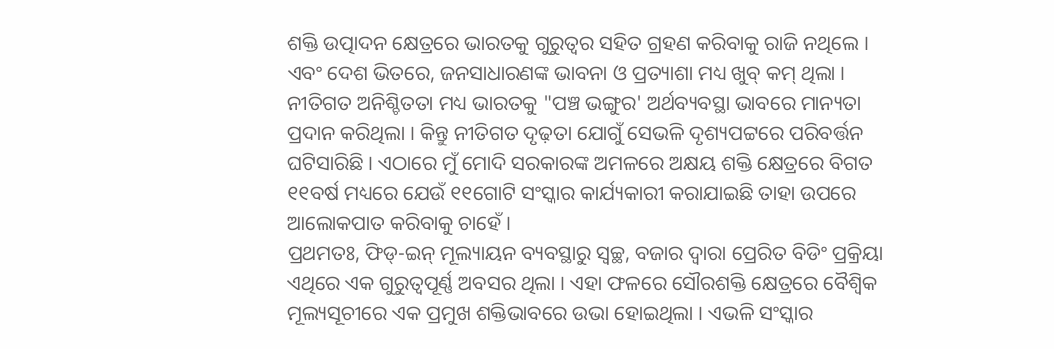ଶକ୍ତି ଉତ୍ପାଦନ କ୍ଷେତ୍ରରେ ଭାରତକୁ ଗୁରୁତ୍ୱର ସହିତ ଗ୍ରହଣ କରିବାକୁ ରାଜି ନଥିଲେ । ଏବଂ ଦେଶ ଭିତରେ, ଜନସାଧାରଣଙ୍କ ଭାବନା ଓ ପ୍ରତ୍ୟାଶା ମଧ୍ୟ ଖୁବ୍ କମ୍ ଥିଲା । ନୀତିଗତ ଅନିଶ୍ଚିତତା ମଧ୍ୟ ଭାରତକୁ "ପଞ୍ଚ ଭଙ୍ଗୁର' ଅର୍ଥବ୍ୟବସ୍ଥା ଭାବରେ ମାନ୍ୟତା ପ୍ରଦାନ କରିଥିଲା । କିନ୍ତୁ ନୀତିଗତ ଦୃଢ଼ତା ଯୋଗୁଁ ସେଭଳି ଦୃଶ୍ୟପଟ୍ଟରେ ପରିବର୍ତ୍ତନ ଘଟିସାରିଛି । ଏଠାରେ ମୁଁ ମୋଦି ସରକାରଙ୍କ ଅମଳରେ ଅକ୍ଷୟ ଶକ୍ତି କ୍ଷେତ୍ରରେ ବିଗତ ୧୧ବର୍ଷ ମଧ୍ୟରେ ଯେଉଁ ୧୧ଗୋଟି ସଂସ୍କାର କାର୍ଯ୍ୟକାରୀ କରାଯାଇଛି ତାହା ଉପରେ ଆଲୋକପାତ କରିବାକୁ ଚାହେଁ ।
ପ୍ରଥମତଃ, ଫିଡ୍-ଇନ୍ ମୂଲ୍ୟାୟନ ବ୍ୟବସ୍ଥାରୁ ସ୍ୱଚ୍ଛ, ବଜାର ଦ୍ୱାରା ପ୍ରେରିତ ବିଡିଂ ପ୍ରକ୍ରିୟା ଏଥିରେ ଏକ ଗୁରୁତ୍ୱପୂର୍ଣ୍ଣ ଅବସର ଥିଲା । ଏହା ଫଳରେ ସୌରଶକ୍ତି କ୍ଷେତ୍ରରେ ବୈଶ୍ୱିକ ମୂଲ୍ୟସୂଚୀରେ ଏକ ପ୍ରମୁଖ ଶକ୍ତିଭାବରେ ଉଭା ହୋଇଥିଲା । ଏଭଳି ସଂସ୍କାର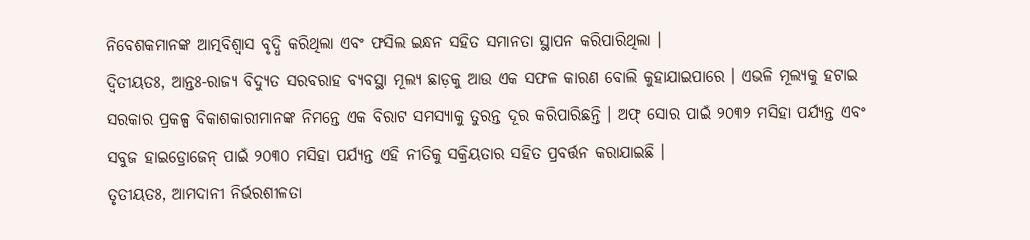ନିବେଶକମାନଙ୍କ ଆତ୍ମବିଶ୍ୱାସ ବୃଦ୍ଧି କରିଥିଲା ଏବଂ ଫସିଲ ଇନ୍ଧନ ସହିତ ସମାନତା ସ୍ଥାପନ କରିପାରିଥିଲା ।
ଦ୍ୱିତୀୟତଃ, ଆନ୍ତଃ-ରାଜ୍ୟ ବିଦ୍ୟୁତ ସରବରାହ ବ୍ୟବସ୍ଥା ମୂଲ୍ୟ ଛାଡ଼କୁ ଆଉ ଏକ ସଫଳ କାରଣ ବୋଲି କୁହାଯାଇପାରେ । ଏଭଳି ମୂଲ୍ୟକୁ ହଟାଇ ସରକାର ପ୍ରକଳ୍ପ ବିକାଶକାରୀମାନଙ୍କ ନିମନ୍ତେ ଏକ ବିରାଟ ସମସ୍ୟାକୁ ତୁରନ୍ତ ଦୂର କରିପାରିଛନ୍ତି । ଅଫ୍ ସୋର ପାଇଁ ୨୦୩୨ ମସିହା ପର୍ଯ୍ୟନ୍ତ ଏବଂ ସବୁଜ ହାଇଡ୍ରୋଜେନ୍ ପାଇଁ ୨୦୩୦ ମସିହା ପର୍ଯ୍ୟନ୍ତ ଏହି ନୀତିକୁ ସକ୍ରିୟତାର ସହିତ ପ୍ରବର୍ତ୍ତନ କରାଯାଇଛି ।
ତୃତୀୟତଃ, ଆମଦାନୀ ନିର୍ଭରଶୀଳତା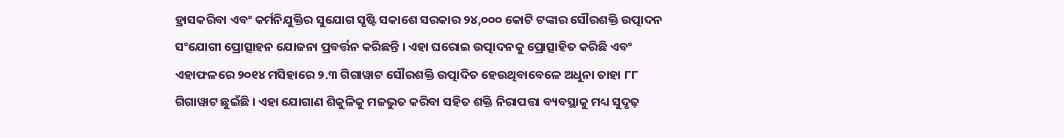ହ୍ରାସକରିବା ଏବଂ କର୍ମନିଯୁକ୍ତିର ସୁଯୋଗ ସୃଷ୍ଟି ସକାଶେ ସରକାର ୨୪,୦୦୦ କୋଟି ଟଙ୍କାର ସୌରଶକ୍ତି ଉତ୍ପାଦନ ସଂଯୋଗୀ ପ୍ରୋତ୍ସାହନ ଯୋଜନା ପ୍ରବର୍ତ୍ତନ କରିଛନ୍ତି । ଏହା ଘରୋଇ ଉତ୍ପାଦନକୁ ପ୍ରୋତ୍ସାହିତ କରିଛି ଏବଂ ଏହାଫଳରେ ୨୦୧୪ ମସିହାରେ ୨.୩ ଗିଗାୱାଟ ସୌରଶକ୍ତି ଉତ୍ପାଦିତ ହେଉଥିବାବେଳେ ଅଧୁନା ତାହା ୮୮ ଗିଗାୱାଟ ଛୁଇଁଛି । ଏହା ଯୋଗାଣ ଶିକୁଳିକୁ ମଜଭୁତ କରିବା ସହିତ ଶକ୍ତି ନିରାପତ୍ତା ବ୍ୟବସ୍ଥାକୁ ମଧ୍ୟ ସୁଦୃଢ଼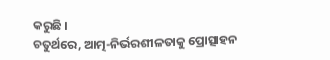କରୁଛି ।
ଚତୁର୍ଥରେ, ଆତ୍ମ-ନିର୍ଭରଶୀଳତାକୁ ପ୍ରୋତ୍ସାହନ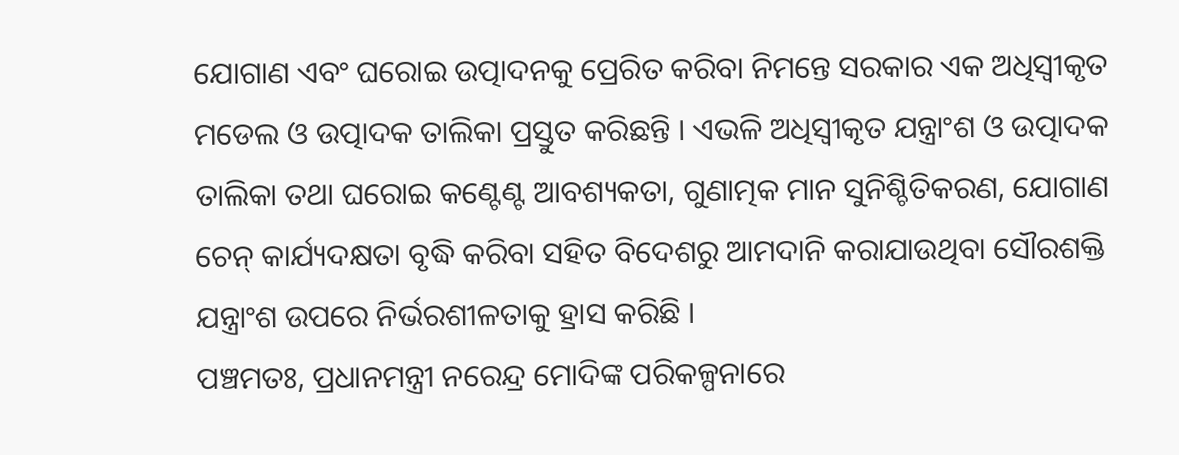ଯୋଗାଣ ଏବଂ ଘରୋଇ ଉତ୍ପାଦନକୁ ପ୍ରେରିତ କରିବା ନିମନ୍ତେ ସରକାର ଏକ ଅଧିସ୍ୱୀକୃତ ମଡେଲ ଓ ଉତ୍ପାଦକ ତାଲିକା ପ୍ରସ୍ତୁତ କରିଛନ୍ତି । ଏଭଳି ଅଧିସ୍ୱୀକୃତ ଯନ୍ତ୍ରାଂଶ ଓ ଉତ୍ପାଦକ ତାଲିକା ତଥା ଘରୋଇ କଣ୍ଟେଣ୍ଟ ଆବଶ୍ୟକତା, ଗୁଣାତ୍ମକ ମାନ ସୁନିଶ୍ଚିତିକରଣ, ଯୋଗାଣ ଚେନ୍ କାର୍ଯ୍ୟଦକ୍ଷତା ବୃଦ୍ଧି କରିବା ସହିତ ବିଦେଶରୁ ଆମଦାନି କରାଯାଉଥିବା ସୌରଶକ୍ତି ଯନ୍ତ୍ରାଂଶ ଉପରେ ନିର୍ଭରଶୀଳତାକୁ ହ୍ରାସ କରିଛି ।
ପଞ୍ଚମତଃ, ପ୍ରଧାନମନ୍ତ୍ରୀ ନରେନ୍ଦ୍ର ମୋଦିଙ୍କ ପରିକଳ୍ପନାରେ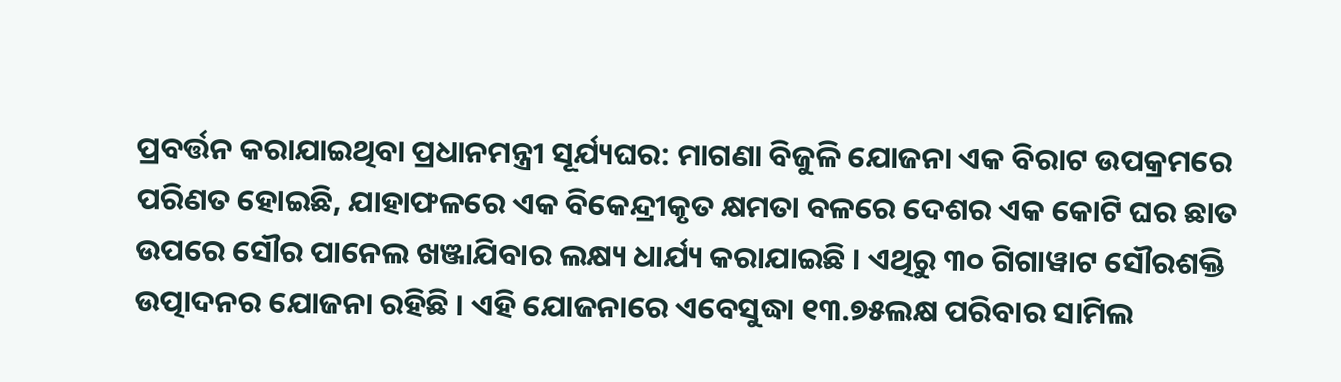ପ୍ରବର୍ତ୍ତନ କରାଯାଇଥିବା ପ୍ରଧାନମନ୍ତ୍ରୀ ସୂର୍ଯ୍ୟଘର: ମାଗଣା ବିଜୁଳି ଯୋଜନା ଏକ ବିରାଟ ଉପକ୍ରମରେ ପରିଣତ ହୋଇଛି, ଯାହାଫଳରେ ଏକ ବିକେନ୍ଦ୍ରୀକୃତ କ୍ଷମତା ବଳରେ ଦେଶର ଏକ କୋଟି ଘର ଛାତ ଉପରେ ସୌର ପାନେଲ ଖଞ୍ଜାଯିବାର ଲକ୍ଷ୍ୟ ଧାର୍ଯ୍ୟ କରାଯାଇଛି । ଏଥିରୁ ୩୦ ଗିଗାୱାଟ ସୌରଶକ୍ତି ଉତ୍ପାଦନର ଯୋଜନା ରହିଛି । ଏହି ଯୋଜନାରେ ଏବେସୁଦ୍ଧା ୧୩.୭୫ଲକ୍ଷ ପରିବାର ସାମିଲ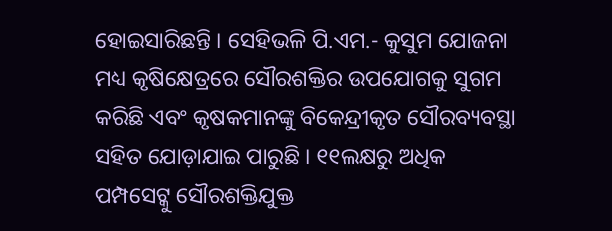ହୋଇସାରିଛନ୍ତି । ସେହିଭଳି ପି.ଏମ.- କୁସୁମ ଯୋଜନା ମଧ୍ୟ କୃଷିକ୍ଷେତ୍ରରେ ସୌରଶକ୍ତିର ଉପଯୋଗକୁ ସୁଗମ କରିଛି ଏବଂ କୃଷକମାନଙ୍କୁ ବିକେନ୍ଦ୍ରୀକୃତ ସୌରବ୍ୟବସ୍ଥା ସହିତ ଯୋଡ଼ାଯାଇ ପାରୁଛି । ୧୧ଲକ୍ଷରୁ ଅଧିକ ପମ୍ପସେଟ୍କୁ ସୌରଶକ୍ତିଯୁକ୍ତ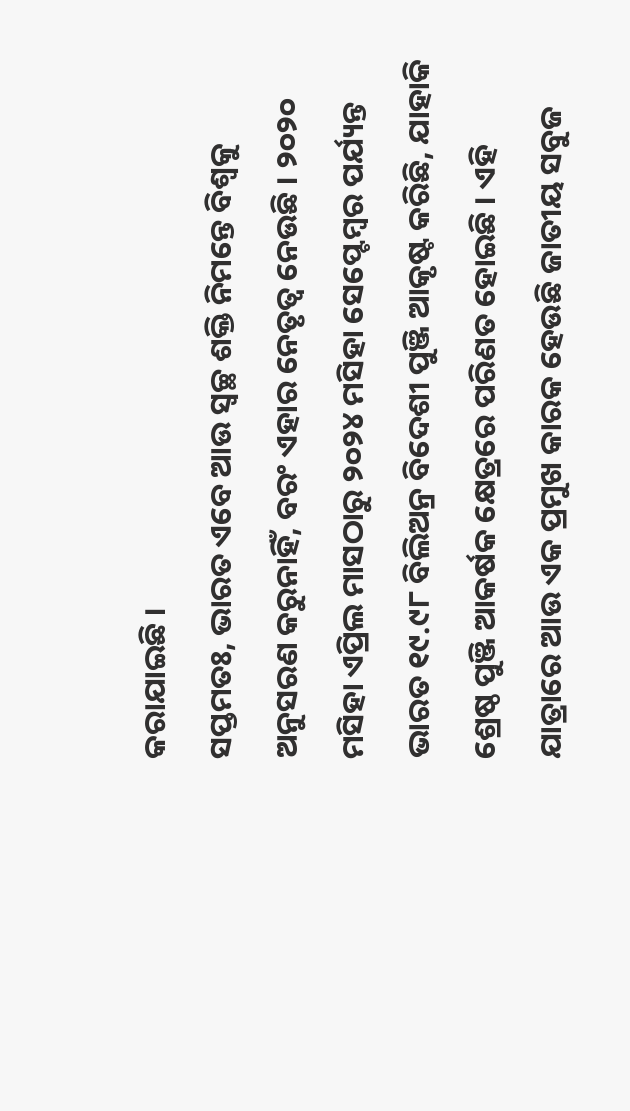କରାଯାଇଛି ।
ସପ୍ତମତଃ, ଭାରତ ଏବେ ଆଉ ସ୍ୱଚ୍ଛ ଶକ୍ତି ନିମନ୍ତେ ବିଶ୍ୱକୁ ଅନୁସରଣ କରୁନାହିଁ, ବରଂ ଏହାର ନେତୃତ୍ୱ ନେଉଛି । ୨୦୨୦ ମସିହା ଏପ୍ରିଲ ମାସଠାରୁ ୨୦୨୪ ମସିହା ସେପ୍ଟେମ୍ବର ପର୍ଯ୍ୟନ୍ତ ଭାରତ ୧୯.୯୮ ବିଲିଅନ୍ର ବିଦେଶୀ ପୁଞ୍ଜି ଆକୃଷ୍ଟ କରିଛି, ଯାହାକି ଶ୍ରେଷ୍ଠ ପୁଞ୍ଜି ଆକର୍ଷକ କ୍ଷେତ୍ରରେ ପରିଣତ ହୋଇଛି । ଏହି ଯାତ୍ରାରେ ଆଉ ଏକ ପ୍ରମୁଖ କାରକ ହେଉଛି ଜାତୀୟ ସବୁଜ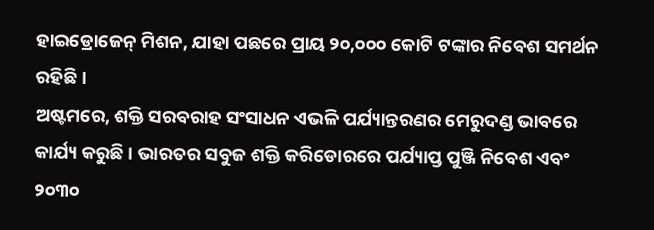ହାଇଡ୍ରୋଜେନ୍ ମିଶନ, ଯାହା ପଛରେ ପ୍ରାୟ ୨୦,୦୦୦ କୋଟି ଟଙ୍କାର ନିବେଶ ସମର୍ଥନ ରହିଛି ।
ଅଷ୍ଟମରେ, ଶକ୍ତି ସରବରାହ ସଂସାଧନ ଏଭଳି ପର୍ଯ୍ୟାନ୍ତରଣର ମେରୁଦଣ୍ଡ ଭାବରେ କାର୍ଯ୍ୟ କରୁଛି । ଭାରତର ସବୁଜ ଶକ୍ତି କରିଡୋରରେ ପର୍ଯ୍ୟାପ୍ତ ପୁଞ୍ଜି ନିବେଶ ଏବଂ ୨୦୩୦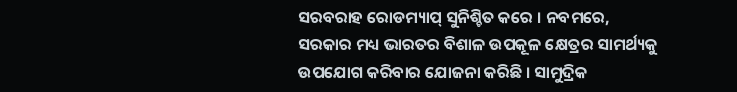ସରବରାହ ରୋଡମ୍ୟାପ୍ ସୁନିଶ୍ଚିତ କରେ । ନବମରେ, ସରକାର ମଧ୍ୟ ଭାରତର ବିଶାଳ ଉପକୂଳ କ୍ଷେତ୍ରର ସାମର୍ଥ୍ୟକୁ ଉପଯୋଗ କରିବାର ଯୋଜନା କରିଛି । ସାମୁଦ୍ରିକ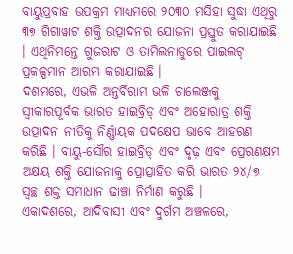ବାୟୁପ୍ରବାହ ଉପକ୍ରମ ମାଧ୍ୟମରେ ୨୦୩୦ ମସିହା ସୁଦ୍ଧା ଏଥିରୁ ୩୭ ଗିଗାୱାଟ ଶକ୍ତି ଉତ୍ପାଦନର ଯୋଜନା ପ୍ରସ୍ତୁତ କରାଯାଇଛି । ଏଥିନିମନ୍ତେ ଗୁଜରାଟ ଓ ତାମିଲନାଡୁରେ ପାଇଲଟ୍ ପ୍ରକଳ୍ପମାନ ଆରମ୍ଭ କରାଯାଇଛି ।
ଦଶମରେ, ଏଭଳି ଅନ୍ତର୍ବିରାମ ଭଳି ଚାଲେଞ୍ଜକୁ ସ୍ୱୀକାରପୂର୍ବକ ଭାରତ ହାଇବ୍ରିଡ୍ ଏବଂ ଅହୋରାତ୍ର ଶକ୍ତି ଉତ୍ପାଦନ ନୀତିକୁ ନିର୍ଣ୍ଣାୟକ ପଦକ୍ଷେପ ଭାବେ ଆହରଣ କରିଛି । ବାୟୁ-ସୌର ହାଇବ୍ରିଡ୍ ଏବଂ ଦୃଢ଼ ଏବଂ ପ୍ରେରଣକ୍ଷମ ଅକ୍ଷୟ ଶକ୍ତି ଯୋଜନାକୁ ପ୍ରୋତ୍ସାହିତ କରି ଭାରତ ୨୪/୭ ସ୍ୱଚ୍ଛ ଶକ୍ତ ସମାଧାନ ଢାଞ୍ଚା ନିର୍ମାଣ କରୁଛି ।
ଏକାଦଶରେ, ଆଦିବାସୀ ଏବଂ ଦୁର୍ଗମ ଅଞ୍ଚଳରେ,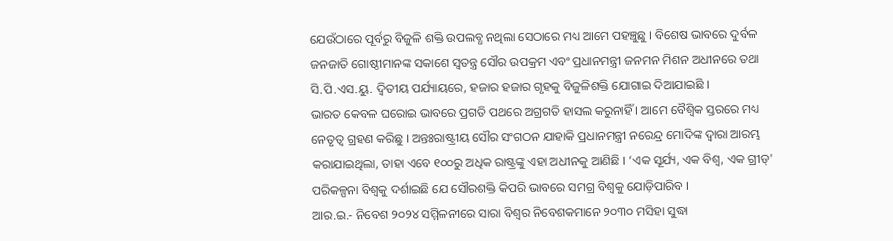ଯେଉଁଠାରେ ପୂର୍ବରୁ ବିଜୁଳି ଶକ୍ତି ଉପଲବ୍ଧ ନଥିଲା ସେଠାରେ ମଧ୍ୟ ଆମେ ପହଞ୍ଚୁଛୁ । ବିଶେଷ ଭାବରେ ଦୁର୍ବଳ ଜନଜାତି ଗୋଷ୍ଠୀମାନଙ୍କ ସକାଶେ ସ୍ୱତନ୍ତ୍ର ସୌର ଉପକ୍ରମ ଏବଂ ପ୍ରଧାନମନ୍ତ୍ରୀ ଜନମନ ମିଶନ ଅଧୀନରେ ତଥା ସି.ପି.ଏସ.ୟୁ. ଦ୍ୱିତୀୟ ପର୍ଯ୍ୟାୟରେ, ହଜାର ହଜାର ଗୃହକୁ ବିଜୁଳିଶକ୍ତି ଯୋଗାଇ ଦିଆଯାଇଛି ।
ଭାରତ କେବଳ ଘରୋଇ ଭାବରେ ପ୍ରଗତି ପଥରେ ଅଗ୍ରଗତି ହାସଲ କରୁନାହିଁ । ଆମେ ବୈଶ୍ୱିକ ସ୍ତରରେ ମଧ୍ୟ ନେତୃତ୍ୱ ଗ୍ରହଣ କରିଛୁ । ଅନ୍ତଃରାଷ୍ଟ୍ରୀୟ ସୌର ସଂଗଠନ ଯାହାକି ପ୍ରଧାନମନ୍ତ୍ରୀ ନରେନ୍ଦ୍ର ମୋଦିଙ୍କ ଦ୍ୱାରା ଆରମ୍ଭ କରାଯାଇଥିଲା, ତାହା ଏବେ ୧୦୦ରୁ ଅଧିକ ରାଷ୍ଟ୍ରଙ୍କୁ ଏହା ଅଧୀନକୁ ଆଣିଛି । ‘ଏକ ସୂର୍ଯ୍ୟ, ଏକ ବିଶ୍ୱ, ଏକ ଗ୍ରୀଡ୍' ପରିକଳ୍ପନା ବିଶ୍ୱକୁ ଦର୍ଶାଇଛି ଯେ ସୌରଶକ୍ତି କିପରି ଭାବରେ ସମଗ୍ର ବିଶ୍ୱକୁ ଯୋଡ଼ିପାରିବ ।
ଆର.ଇ.- ନିବେଶ ୨୦୨୪ ସମ୍ମିଳନୀରେ ସାରା ବିଶ୍ୱର ନିବେଶକମାନେ ୨୦୩୦ ମସିହା ସୁଦ୍ଧା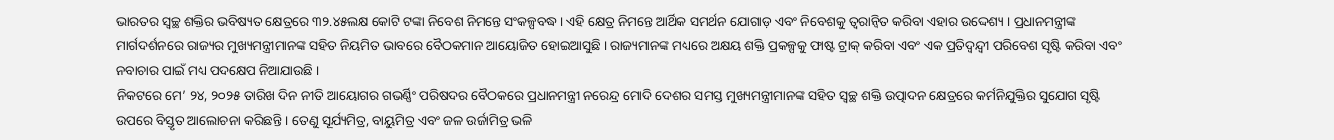ଭାରତର ସ୍ୱଚ୍ଛ ଶକ୍ତିର ଭବିଷ୍ୟତ କ୍ଷେତ୍ରରେ ୩୨.୪୫ଲକ୍ଷ କୋଟି ଟଙ୍କା ନିବେଶ ନିମନ୍ତେ ସଂକଳ୍ପବଦ୍ଧ । ଏହି କ୍ଷେତ୍ର ନିମନ୍ତେ ଆର୍ଥିକ ସମର୍ଥନ ଯୋଗାଡ଼ ଏବଂ ନିବେଶକୁ ତ୍ୱରାନ୍ୱିତ କରିବା ଏହାର ଉଦ୍ଦେଶ୍ୟ । ପ୍ରଧାନମନ୍ତ୍ରୀଙ୍କ ମାର୍ଗଦର୍ଶନରେ ରାଜ୍ୟର ମୁଖ୍ୟମନ୍ତ୍ରୀମାନଙ୍କ ସହିତ ନିୟମିତ ଭାବରେ ବୈଠକମାନ ଆୟୋଜିତ ହୋଇଆସୁଛି । ରାଜ୍ୟମାନଙ୍କ ମଧ୍ୟରେ ଅକ୍ଷୟ ଶକ୍ତି ପ୍ରକଳ୍ପକୁ ଫାଷ୍ଟ ଟ୍ରାକ୍ କରିବା ଏବଂ ଏକ ପ୍ରତିଦ୍ୱନ୍ଦ୍ୱୀ ପରିବେଶ ସୃଷ୍ଟି କରିବା ଏବଂ ନବାଚାର ପାଇଁ ମଧ୍ୟ ପଦକ୍ଷେପ ନିଆଯାଉଛି ।
ନିକଟରେ ମେ’ ୨୪, ୨୦୨୫ ତାରିଖ ଦିନ ନୀତି ଆୟୋଗର ଗଭର୍ଣ୍ଣିଂ ପରିଷଦର ବୈଠକରେ ପ୍ରଧାନମନ୍ତ୍ରୀ ନରେନ୍ଦ୍ର ମୋଦି ଦେଶର ସମସ୍ତ ମୁଖ୍ୟମନ୍ତ୍ରୀମାନଙ୍କ ସହିତ ସ୍ୱଚ୍ଛ ଶକ୍ତି ଉତ୍ପାଦନ କ୍ଷେତ୍ରରେ କର୍ମନିଯୁକ୍ତିର ସୁଯୋଗ ସୃଷ୍ଟି ଉପରେ ବିସ୍ତୃତ ଆଲୋଚନା କରିଛନ୍ତି । ତେଣୁ ସୂର୍ଯ୍ୟମିତ୍ର, ବାୟୁମିତ୍ର ଏବଂ ଜଳ ଉର୍ଜାମିତ୍ର ଭଳି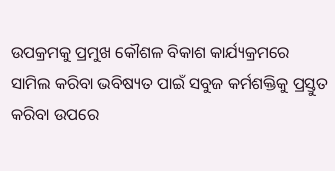ଉପକ୍ରମକୁ ପ୍ରମୁଖ କୌଶଳ ବିକାଶ କାର୍ଯ୍ୟକ୍ରମରେ ସାମିଲ କରିବା ଭବିଷ୍ୟତ ପାଇଁ ସବୁଜ କର୍ମଶକ୍ତିକୁ ପ୍ରସ୍ତୁତ କରିବା ଉପରେ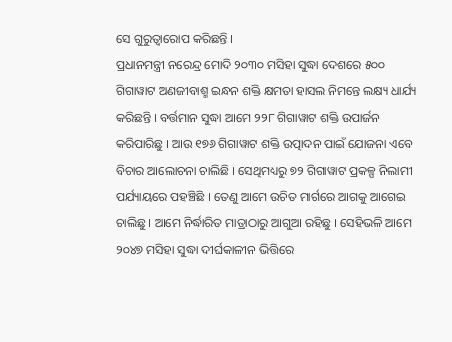ସେ ଗୁରୁତ୍ୱାରୋପ କରିଛନ୍ତି ।
ପ୍ରଧାନମନ୍ତ୍ରୀ ନରେନ୍ଦ୍ର ମୋଦି ୨୦୩୦ ମସିହା ସୁଦ୍ଧା ଦେଶରେ ୫୦୦ ଗିଗାୱାଟ ଅଣଜୀବାଶ୍ମ ଇନ୍ଧନ ଶକ୍ତି କ୍ଷମତା ହାସଲ ନିମନ୍ତେ ଲକ୍ଷ୍ୟ ଧାର୍ଯ୍ୟ କରିଛନ୍ତି । ବର୍ତ୍ତମାନ ସୁଦ୍ଧା ଆମେ ୨୨୮ ଗିଗାୱାଟ ଶକ୍ତି ଉପାର୍ଜନ କରିପାରିଛୁ । ଆଉ ୧୭୬ ଗିଗାୱାଟ ଶକ୍ତି ଉତ୍ପାଦନ ପାଇଁ ଯୋଜନା ଏବେ ବିଚାର ଆଲୋଚନା ଚାଲିଛି । ସେଥିମଧ୍ୟରୁ ୭୨ ଗିଗାୱାଟ ପ୍ରକଳ୍ପ ନିଲାମୀ ପର୍ଯ୍ୟାୟରେ ପହଞ୍ଚିଛି । ତେଣୁ ଆମେ ଉଚିତ ମାର୍ଗରେ ଆଗକୁ ଆଗେଇ ଚାଲିଛୁ । ଆମେ ନିର୍ଦ୍ଧାରିତ ମାତ୍ରାଠାରୁ ଆଗୁଆ ରହିଛୁ । ସେହିଭଳି ଆମେ ୨୦୪୭ ମସିହା ସୁଦ୍ଧା ଦୀର୍ଘକାଳୀନ ଭିତ୍ତିରେ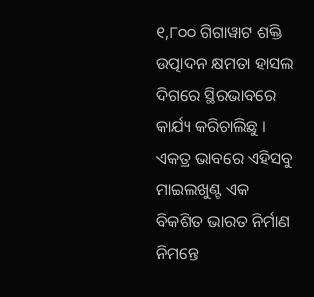୧,୮୦୦ ଗିଗାୱାଟ ଶକ୍ତି ଉତ୍ପାଦନ କ୍ଷମତା ହାସଲ ଦିଗରେ ସ୍ଥିରଭାବରେ କାର୍ଯ୍ୟ କରିଚାଲିଛୁ । ଏକତ୍ର ଭାବରେ ଏହିସବୁ ମାଇଲଖୁଣ୍ଟ ଏକ ବିକଶିତ ଭାରତ ନିର୍ମାଣ ନିମନ୍ତେ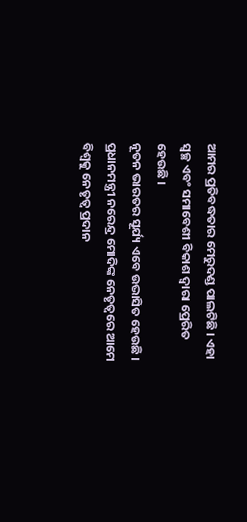ଆମର ପ୍ରତିବଦ୍ଧତାର ମେରୁଦଣ୍ଡ ପାଲଟିଛି । ଏହା ସ୍ୱଚ୍ଛ ଏବଂ ସମାବେଶୀ ବିକାଶ ଦ୍ୱାରା ପ୍ରେରିତ ହେଉଛି ।
ନୂତନ ଭାରତର ସୂର୍ଯ୍ୟ ଏବେ ଉଦ୍ଭାସିତ ହେଉଛି । ପ୍ରଧାନମନ୍ତ୍ରୀ ନରେନ୍ଦ୍ର ମୋଦିଙ୍କ ନେତୃତ୍ୱରେ ଆମେ ବିଶ୍ୱକୁ ନେତୃତ୍ୱ ପ୍ରଦାନ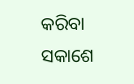କରିବା ସକାଶେ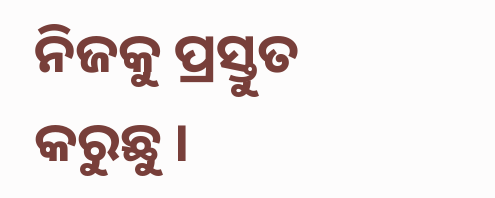ନିଜକୁ ପ୍ରସ୍ତୁତ କରୁଛୁ ।